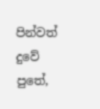පින්වත් දුවේ පුතේ,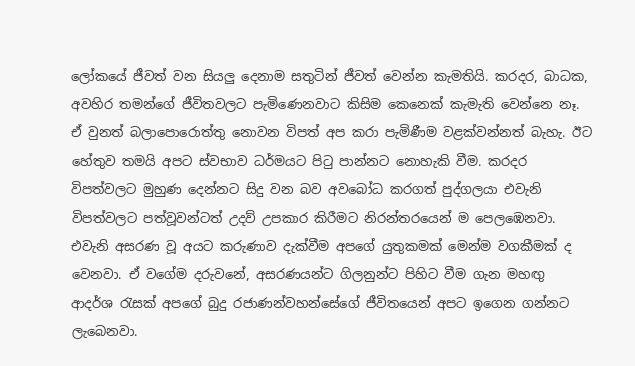ලෝකයේ ජීවත් වන සියලු දෙනාම සතුටින් ජීවත් වෙන්න කැමතියි. කරදර, බාධක, අවහිර තමන්ගේ ජීවිතවලට පැමිණෙනවාට කිසිම කෙනෙක් කැමැති වෙන්නෙ නෑ. ඒ වුනත් බලාපොරොත්තු නොවන විපත් අප කරා පැමිණීම වළක්වන්නත් බැහැ. ඊට හේතුව තමයි අපට ස්වභාව ධර්මයට පිටු පාන්නට නොහැකි වීම. කරදර විපත්වලට මුහුණ දෙන්නට සිදු වන බව අවබෝධ කරගත් පුද්ගලයා එවැනි විපත්වලට පත්වූවන්ටත් උදව් උපකාර කිරීමට නිරන්තරයෙන් ම පෙලඹෙනවා. එවැනි අසරණ වූ අයට කරුණාව දැක්වීම අපගේ යුතුකමක් මෙන්ම වගකීමක් ද වෙනවා. ඒ වගේම දරුවනේ, අසරණයන්ට ගිලනුන්ට පිහිට වීම ගැන මහඟු ආදර්ශ රැසක් අපගේ බුදු රජාණන්වහන්සේගේ ජීවිතයෙන් අපට ඉගෙන ගන්නට ලැබෙනවා.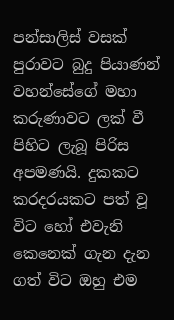පන්සාලිස් වසක් පුරාවට බුදු පියාණන් වහන්සේගේ මහා කරුණාවට ලක් වී පිහිට ලැබූ පිරිස අපමණයි. දුකකට කරදරයකට පත් වූ විට හෝ එවැනි කෙනෙක් ගැන දැන ගත් විට ඔහු එම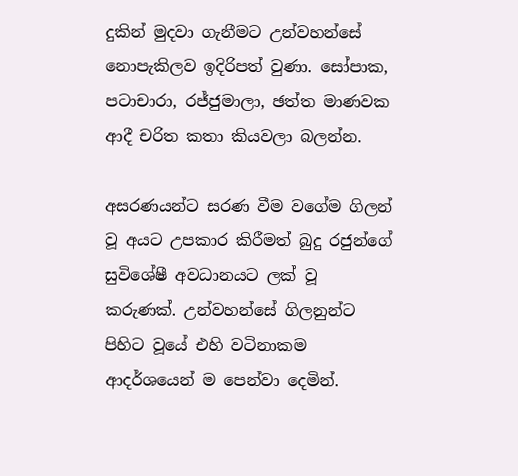දුකින් මුදවා ගැනීමට උන්වහන්සේ නොපැකිලව ඉදිරිපත් වුණා. සෝපාක, පටාචාරා, රජ්ජුමාලා, ඡත්ත මාණවක ආදී චරිත කතා කියවලා බලන්න.

අසරණයන්ට සරණ වීම වගේම ගිලන් වූ අයට උපකාර කිරීමත් බුදු රජුන්ගේ සුවිශේෂී අවධානයට ලක් වූ කරුණක්. උන්වහන්සේ ගිලනුන්ට පිහිට වූයේ එහි වටිනාකම ආදර්ශයෙන් ම පෙන්වා දෙමින්.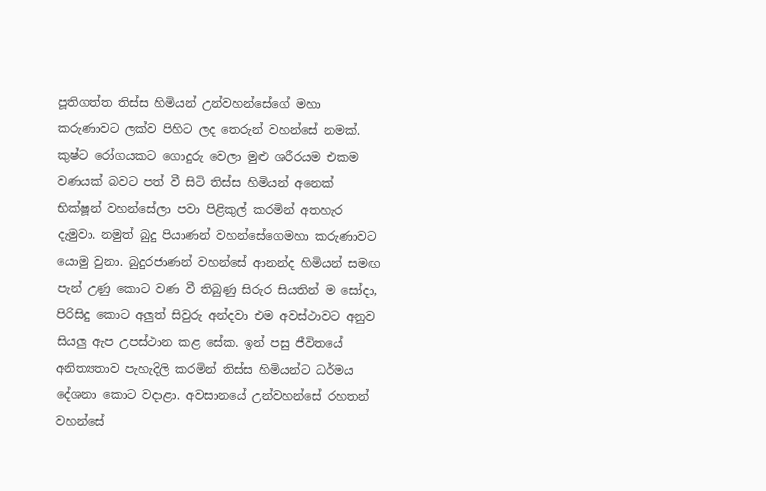පූතිගත්ත තිස්ස හිමියන් උන්වහන්සේගේ මහා කරුණාවට ලක්ව පිහිට ලද තෙරුන් වහන්සේ නමක්. කුෂ්ට රෝගයකට ගොදුරු වෙලා මුළු ශරීරයම එකම වණයක් බවට පත් වී සිටි තිස්ස හිමියන් අනෙක් භික්ෂූන් වහන්සේලා පවා පිළිකුල් කරමින් අතහැර දැමුවා. නමුත් බුදු පියාණන් වහන්සේගෙමහා කරුණාවට යොමු වුනා. බුදුරජාණන් වහන්සේ ආනන්ද හිමියන් සමඟ පැන් උණු කොට වණ වී තිබුණු සිරුර සියතින් ම සෝදා, පිරිසිදු කොට අලුත් සිවුරු අන්දවා එම අවස්ථාවට අනුව සියලු ඇප උපස්ථාන කළ සේක. ඉන් පසු ජීවිතයේ අනිත්‍යතාව පැහැදිලි කරමින් තිස්ස හිමියන්ට ධර්මය දේශනා කොට වදාළා. අවසානයේ උන්වහන්සේ රහතන් වහන්සේ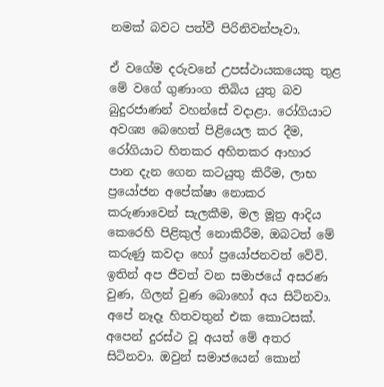නමක් බවට පත්වී පිරිනිවන්පෑවා.

ඒ වගේම දරුවනේ උපස්ථායකයෙකු තුළ මේ වගේ ගුණාංග තිබිය යුතු බව බුදුරජාණන් වහන්සේ වදාළා. රෝගියාට අවශ්‍ය බෙහෙත් පිළියෙල කර දීම, රෝගියාට හිතකර අහිතකර ආහාර පාන දැන ගෙන කටයුතු කිරීම, ලාභ ප්‍රයෝජන අපේක්ෂා නොකර කරුණාවෙන් සැලකීම, මල මූත්‍ර ආදිය කෙරෙහි පිළිකුල් නොකිරීම, ඔබටත් මේ කරුණු කවදා හෝ ප්‍රයෝජනවත් වේවි. ඉතින් අප ජීවත් වන සමාජයේ අසරණ වුණ, ගිලන් වුණ බොහෝ අය සිටිනවා. අපේ නෑදෑ හිතවතුන් එක කොටසක්. අපෙන් දුරස්ථ වූ අයත් මේ අතර සිටිනවා. ඔවුන් සමාජයෙන් කොන්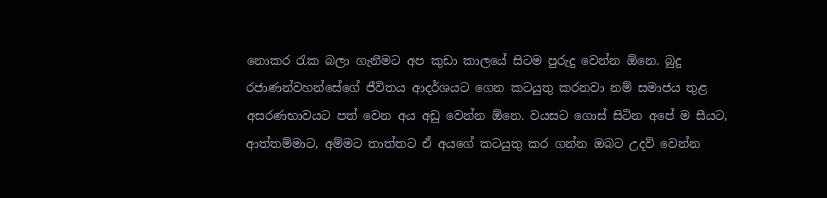නොකර රැක බලා ගැනීමට අප කුඩා කාලයේ සිටම පුරුදු වෙන්න ඕනෙ. බුදු රජාණන්වහන්සේගේ ජීවිතය ආදර්ශයට ගෙන කටයුතු කරනවා නම් සමාජය තුළ අසරණභාවයට පත් වෙන අය අඩු වෙන්න ඕනෙ. වයසට ගොස් සිටින අපේ ම සීයට, ආත්තම්මාට, අම්මට තාත්තට ඒ අයගේ කටයුතු කර ගන්න ඔබට උදව් වෙන්න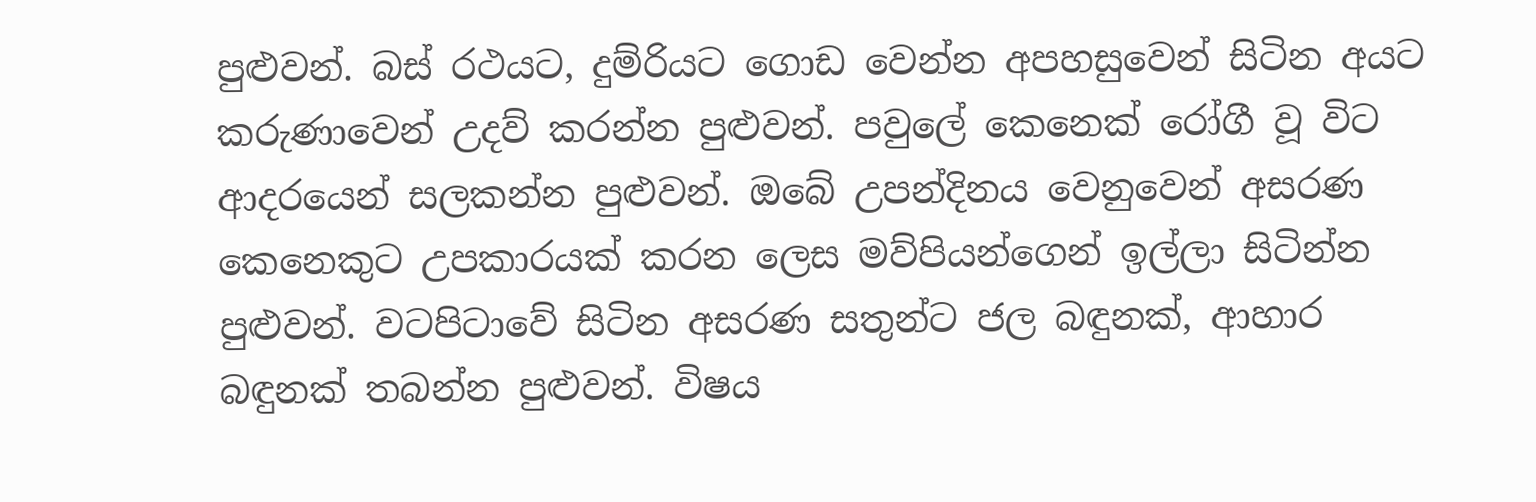පුළුවන්. බස් රථයට, දුම්රියට ගොඩ වෙන්න අපහසුවෙන් සිටින අයට කරුණාවෙන් උදව් කරන්න පුළුවන්. පවුලේ කෙනෙක් රෝගී වූ විට ආදරයෙන් සලකන්න පුළුවන්. ඔබේ උපන්දිනය වෙනුවෙන් අසරණ කෙනෙකුට උපකාරයක් කරන ලෙස මව්පියන්ගෙන් ඉල්ලා සිටින්න පුළුවන්. වටපිටාවේ සිටින අසරණ සතුන්ට ජල බඳුනක්, ආහාර බඳුනක් තබන්න පුළුවන්. විෂය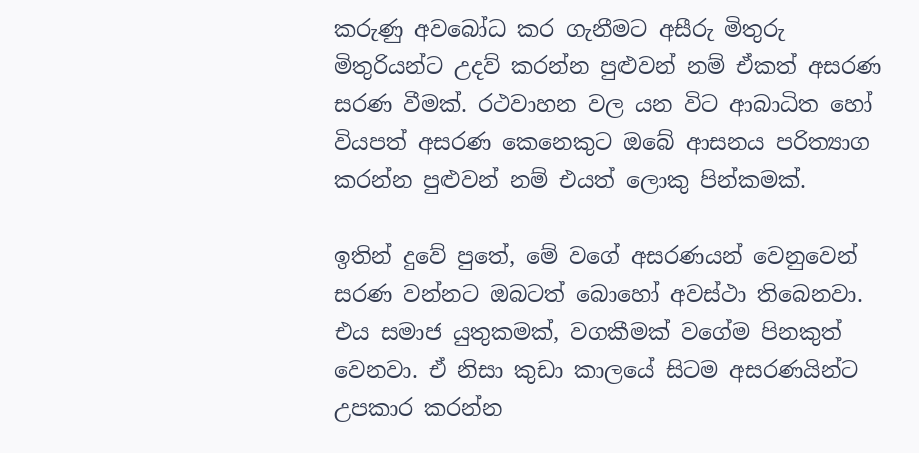කරුණු අවබෝධ කර ගැනීමට අසීරු මිතුරු මිතුරියන්ට උදව් කරන්න පුළුවන් නම් ඒකත් අසරණ සරණ වීමක්. රථවාහන වල යන විට ආබාධිත හෝ වියපත් අසරණ කෙනෙකුට ඔබේ ආසනය පරිත්‍යාග කරන්න පුළුවන් නම් එයත් ලොකු පින්කමක්.

ඉතින් දුවේ පුතේ, මේ වගේ අසරණයන් වෙනුවෙන් සරණ වන්නට ඔබටත් බොහෝ අවස්ථා තිබෙනවා. එය සමාජ යුතුකමක්, වගකීමක් වගේම පිනකුත් වෙනවා. ඒ නිසා කුඩා කාලයේ සිටම අසරණයින්ට උපකාර කරන්න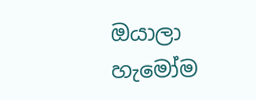ඔයාලා හැමෝම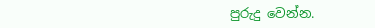පුරුදු වෙන්න.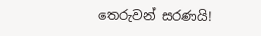තෙරුවන් සරණයි!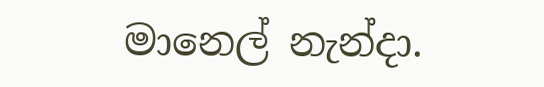මානෙල් නැන්දා.